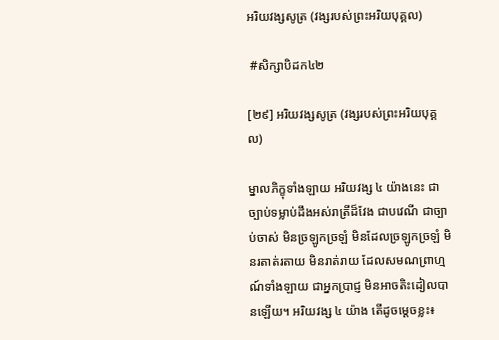អរិយវង្សសូត្រ (វង្សរបស់ព្រះអរិយបុគ្គល)

 #សិក្សាបិដក៤២

[២៩] អរិយវង្សសូត្រ (វង្សរបស់ព្រះអរិយបុគ្គល)

ម្នាលភិក្ខុទាំងឡាយ អរិយវង្ស ៤ យ៉ាងនេះ ជាច្បាប់ទម្លាប់ដឹងអស់រាត្រីដ៏វែង ជាបវេណី ជាច្បាប់ចាស់ មិនច្រឡូកច្រឡំ មិនដែលច្រឡូកច្រឡំ មិនរតាត់រតាយ មិនរាត់រាយ ដែលសមណព្រាហ្មណ៍ទាំងឡាយ ជាអ្នកប្រាជ្ញ មិនអាចតិះដៀលបានឡើយ។ អរិយវង្ស ៤ យ៉ាង តើដូចម្តេចខ្លះ៖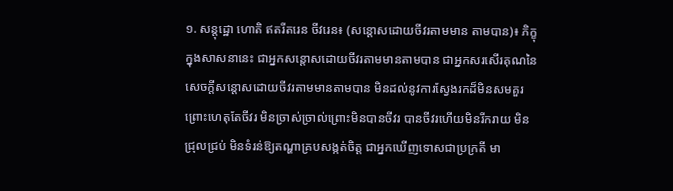១. សន្តុដ្ឋោ ហោតិ ឥតរីតរេន ចីវរេន៖ (សន្តោសដោយចីវរតាមមាន តាមបាន)៖ ភិក្ខុក្នុងសាសនានេះ ជាអ្នកសន្តោសដោយចីវរតាមមានតាមបាន ជាអ្នកសរសើរគុណនៃសេចក្តីសន្តោសដោយចីវរតាមមានតាមបាន មិនដល់នូវការស្វែងរកដ៏មិនសមគួរព្រោះហេតុតែចីវរ មិនច្រាស់ច្រាល់ព្រោះមិនបានចីវរ បានចីវរហើយមិនរីករាយ មិនជ្រុលជ្រប់ មិនទំរន់ឱ្យតណ្ហាគ្របសង្កត់ចិត្ត ជាអ្នកឃើញទោសជាប្រក្រតី មា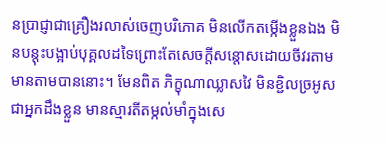នប្រាជ្ញាជាគ្រឿងរលាស់ចេញបរិភោគ មិនលើកតម្កើងខ្លួនឯង មិនបន្តុះបង្អាប់បុគ្គលដទៃព្រោះតែសេចក្តីសន្តោសដោយចីវរតាមមានតាមបាននោះ។ មែនពិត ភិក្ខុណាឈ្លាសវៃ មិនខ្ជិលច្រអូស ជាអ្នកដឹងខ្លួន មានស្មារតីតម្កល់មាំក្នុងសេ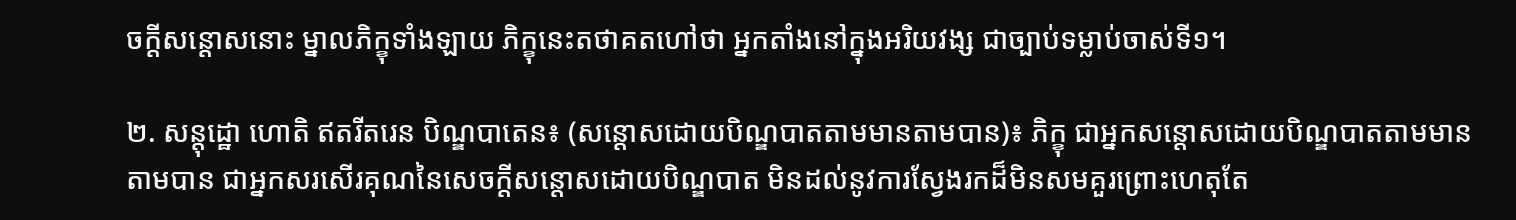ចក្តីសន្តោសនោះ ម្នាលភិក្ខុទាំងឡាយ ភិក្ខុនេះតថាគតហៅថា អ្នកតាំងនៅក្នុងអរិយវង្ស ជាច្បាប់ទម្លាប់ចាស់ទី១។

២. សន្តុដ្ឋោ ហោតិ ឥតរីតរេន បិណ្ឌបាតេន៖ (សន្តោសដោយបិណ្ឌបាតតាមមានតាមបាន)៖ ភិក្ខុ ជាអ្នកសន្តោសដោយបិណ្ឌបាតតាមមានតាមបាន ជាអ្នកសរសើរគុណនៃសេចក្តីសន្តោសដោយបិណ្ឌបាត មិនដល់នូវការស្វែងរកដ៏មិនសមគួរព្រោះហេតុតែ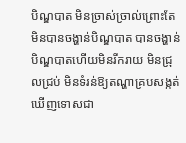បិណ្ឌបាត មិនច្រាស់ច្រាល់ព្រោះតែមិនបានចង្ហាន់បិណ្ឌបាត បានចង្ហាន់បិណ្ឌបាតហើយមិនរីករាយ មិនជ្រុលជ្រប់ មិនទំរន់ឱ្យតណ្ហាគ្របសង្កត់ ឃើញទោសជា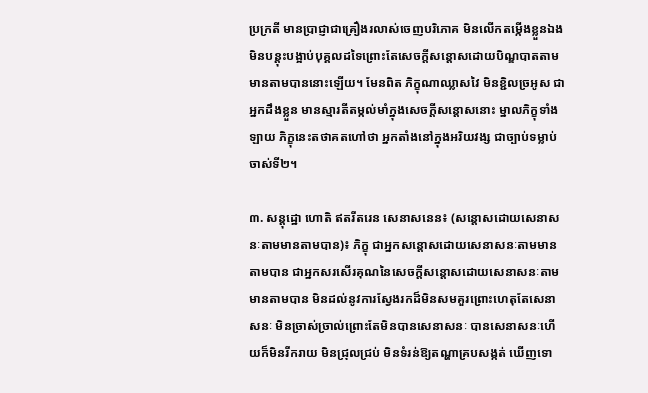ប្រក្រតី មានប្រាជ្ញាជាគ្រឿងរលាស់ចេញបរិភោគ មិនលើកតម្កើងខ្លួនឯង មិនបន្តុះបង្អាប់បុគ្គលដទៃព្រោះតែសេចក្តីសន្តោសដោយបិណ្ឌបាតតាមមានតាមបាននោះឡើយ។ មែនពិត ភិក្ខុណាឈ្លាសវៃ មិនខ្ជិលច្រអូស ជាអ្នកដឹងខ្លួន មានស្មារតីតម្កល់មាំក្នុងសេចក្តីសន្តោសនោះ ម្នាលភិក្ខុទាំងឡាយ ភិក្ខុនេះតថាគតហៅថា អ្នកតាំងនៅក្នុងអរិយវង្ស ជាច្បាប់ទម្លាប់ចាស់ទី២។

៣. សន្តុដ្ឋោ ហោតិ ឥតរីតរេន សេនាសនេន៖ (សន្តោសដោយសេនាសនៈតាមមានតាមបាន)៖ ភិក្ខុ ជាអ្នកសន្តោសដោយសេនាសនៈតាមមានតាមបាន ជាអ្នកសរសើរគុណនៃសេចក្តីសន្តោសដោយសេនាសនៈតាមមានតាមបាន មិនដល់នូវការស្វែងរកដ៏មិនសមគួរព្រោះហេតុតែសេនាសនៈ មិនច្រាស់ច្រាល់ព្រោះតែមិនបានសេនាសនៈ បានសេនាសនៈហើយក៏មិនរីករាយ មិនជ្រុលជ្រប់ មិនទំរន់ឱ្យតណ្ហាគ្របសង្កត់ ឃើញទោ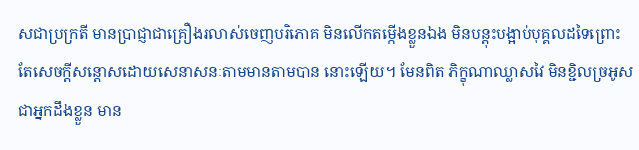សជាប្រក្រតី មានប្រាជ្ញាជាគ្រឿងរលាស់ចេញបរិភោគ មិនលើកតម្កើងខ្លួនឯង មិនបន្តុះបង្អាប់បុគ្គលដទៃព្រោះតែសេចក្តីសន្តោសដោយសេនាសនៈតាមមានតាមបាន នោះឡើយ។ មែនពិត ភិក្ខុណាឈ្លាសវៃ មិនខ្ជិលច្រអូស ជាអ្នកដឹងខ្លួន មាន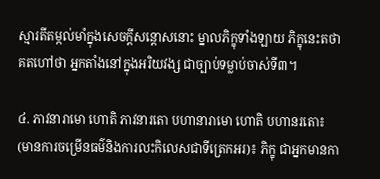ស្មារតីតម្កល់មាំក្នុងសេចក្តីសន្តោសនោះ ម្នាលភិក្ខុទាំងឡាយ ភិក្ខុនេះតថាគតហៅថា អ្នកតាំងនៅក្នុងអរិយវង្ស ជាច្បាប់ទម្លាប់ចាស់ទី៣។

៤. ភាវនារាមោ ហោតិ ភាវនារតោ បហានារាមោ ហោតិ បហានរតោ៖ (មានការចម្រើនធម៌និងការលះកិលេសជាទីត្រេកអរ)៖ ភិក្ខុ ជាអ្នកមានកា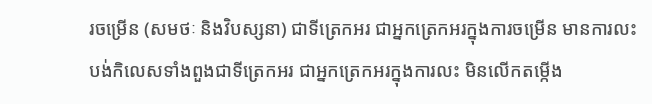រចម្រើន (សមថៈ និងវិបស្សនា) ជាទីត្រេកអរ ជាអ្នកត្រេកអរក្នុងការចម្រើន មានការលះបង់កិលេសទាំងពួងជាទីត្រេកអរ ជាអ្នកត្រេកអរក្នុងការលះ មិនលើកតម្កើង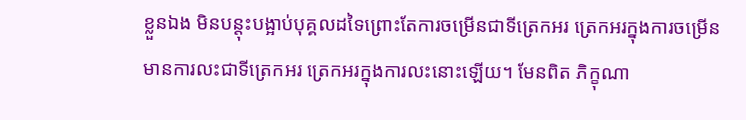ខ្លួនឯង មិនបន្តុះបង្អាប់បុគ្គលដទៃព្រោះតែការចម្រើនជាទីត្រេកអរ ត្រេកអរក្នុងការចម្រើន មានការលះជាទីត្រេកអរ ត្រេកអរក្នុងការលះនោះឡើយ។ មែនពិត ភិក្ខុណា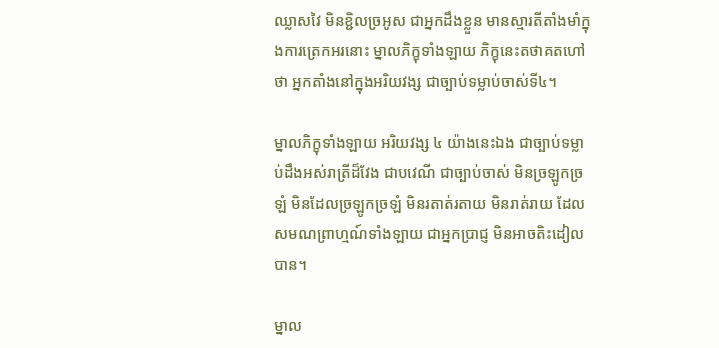ឈ្លាសវៃ មិនខ្ជិលច្រអូស ជាអ្នកដឹងខ្លួន មានស្មារតីតាំងមាំក្នុងការត្រេកអរនោះ ម្នាលភិក្ខុទាំងឡាយ ភិក្ខុនេះតថាគតហៅថា អ្នកតាំងនៅក្នុងអរិយវង្ស ជាច្បាប់ទម្លាប់ចាស់ទី៤។

ម្នាលភិក្ខុទាំងឡាយ អរិយវង្ស ៤ យ៉ាងនេះឯង ជាច្បាប់ទម្លាប់ដឹងអស់រាត្រីដ៏វែង ជាបវេណី ជាច្បាប់ចាស់ មិនច្រឡូកច្រឡំ មិនដែលច្រឡូកច្រឡំ មិនរតាត់រតាយ មិនរាត់រាយ ដែលសមណព្រាហ្មណ៍ទាំងឡាយ ជាអ្នកប្រាជ្ញ មិនអាចតិះដៀលបាន។

ម្នាល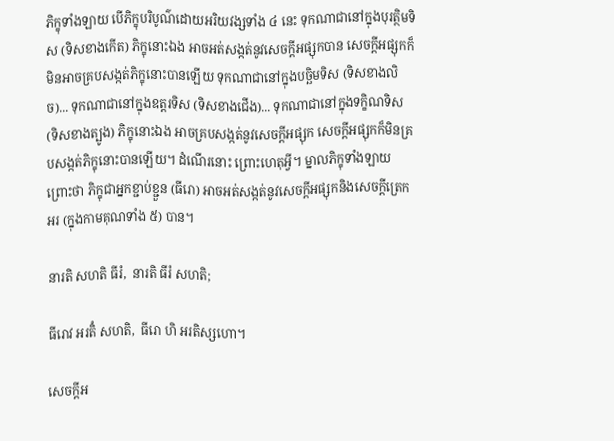ភិក្ខុទាំងឡាយ បើភិក្ខុបរិបូណ៌ដោយអរិយវង្សទាំង ៤ នេះ ទុកណាជានៅក្នុងបុរត្ថិមទិស (ទិសខាងកើត) ភិក្ខុនោះឯង អាចអត់សង្កត់នូវសេចក្តីអផ្សុកបាន សេចក្តីអផ្សុកក៏មិនអាចគ្របសង្កត់ភិក្ខុនោះបានឡើយ ទុកណាជានៅក្នុងបច្ឆិមទិស (ទិសខាងលិច)... ទុកណាជានៅក្នុងឧត្តរទិស (ទិសខាងជើង)... ទុកណាជានៅក្នុងទក្ខិណទិស (ទិសខាងត្បូង) ភិក្ខុនោះឯង អាចគ្របសង្កត់នូវសេចក្តីអផ្សុក សេចក្តីអផ្សុកក៏មិនគ្របសង្កត់ភិក្ខុនោះបានឡើយ។ ដំណើរនោះ ព្រោះហេតុអ្វី។ ម្នាលភិក្ខុទាំងឡាយ ព្រោះថា ភិក្ខុជាអ្នកខ្ជាប់ខ្ជួន (ធីរោ) អាចអត់សង្កត់នូវសេចក្តីអផ្សុកនិងសេចក្តីត្រេកអរ (ក្នុងកាមគុណទាំង ៥) បាន។

នារតិ សហតិ ធីរំ,  នារតិ ធីរំ សហតិ;

ធីរោវ អរតិំ សហតិ,  ធីរោ ហិ អរតិស្សហោ។

សេចក្តីអ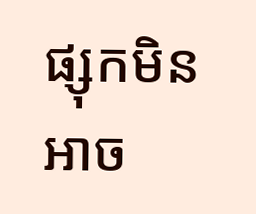ផ្សុកមិនអាច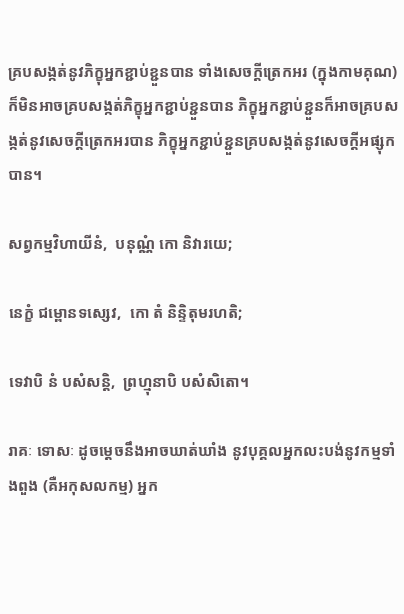គ្របសង្កត់នូវភិក្ខុអ្នកខ្ជាប់ខ្ជួនបាន ទាំងសេចក្តីត្រេកអរ (ក្នុងកាមគុណ) ក៏មិនអាចគ្របសង្កត់ភិក្ខុអ្នកខ្ជាប់ខ្ជួនបាន ភិក្ខុអ្នកខ្ជាប់ខ្ជួនក៏អាចគ្របសង្កត់នូវសេចក្តីត្រេកអរបាន ភិក្ខុអ្នកខ្ជាប់ខ្ជួនគ្របសង្កត់នូវសេចក្តីអផ្សុកបាន។

សព្វកម្មវិហាយីនំ,  បនុណ្ណំ កោ និវារយេ;

នេក្ខំ ជម្ពោនទស្សេវ,  កោ តំ និន្ទិតុមរហតិ;

ទេវាបិ នំ បសំសន្តិ,  ព្រហ្មុនាបិ បសំសិតោ។

រាគៈ ទោសៈ ដូចម្តេចនឹងអាចឃាត់ឃាំង នូវបុគ្គលអ្នកលះបង់នូវកម្មទាំងពួង (គឺអកុសលកម្ម) អ្នក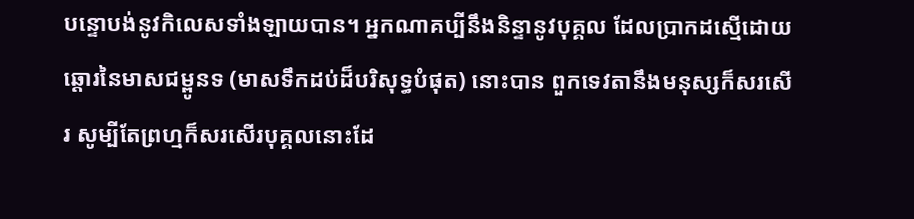បន្ទោបង់នូវកិលេសទាំងឡាយបាន។ អ្នកណាគប្បីនឹងនិន្ទានូវបុគ្គល ដែលប្រាកដស្មើដោយឆ្តោរនៃមាសជម្ពូនទ (មាសទឹកដប់ដ៏បរិសុទ្ធបំផុត) នោះបាន ពួកទេវតានឹងមនុស្សក៏សរសើរ សូម្បីតែព្រហ្មក៏សរសើរបុគ្គលនោះដែ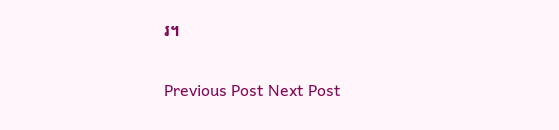រ។

Previous Post Next Post